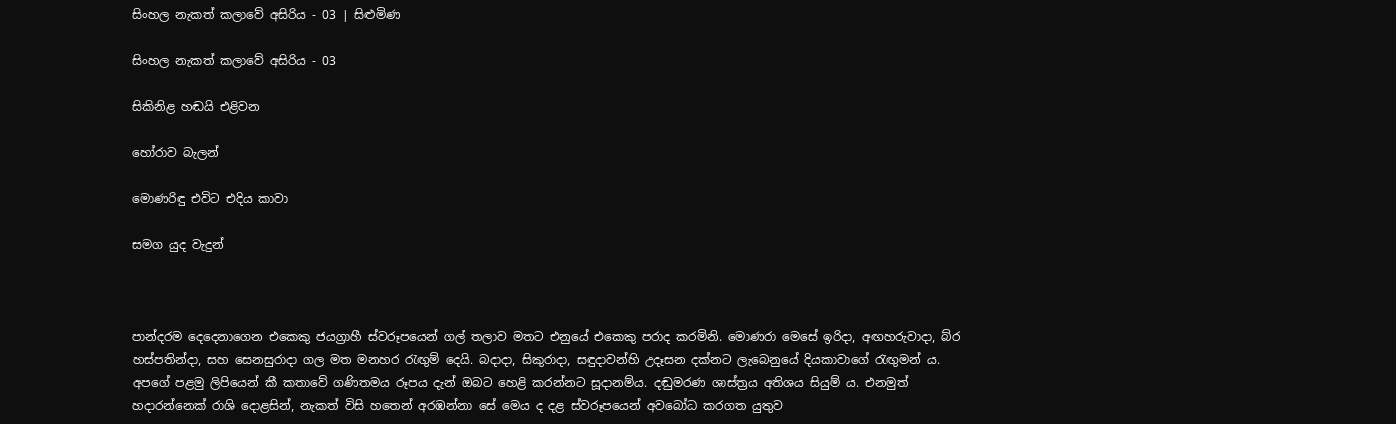සිංහල නැකත් කලාවේ අසිරිය - 03 | සිළුමිණ

සිංහල නැකත් කලාවේ අසිරිය - 03

සිකිනිළ හඬයි එළිවන

හෝරාව බැලන්

මොණරිඳු එවිට එදිය කාවා

සමග යුද වැදුන්



පාන්දරම දෙදෙනාගෙන එකෙකු ජයග්‍රාහී ස්වරූපයෙන් ගල් තලාව මතට එනුයේ එකෙකු පරාද කරමිනි. මොණරා මෙසේ ඉරිදා, අඟහරුවාදා, බ්ර හස්පතින්දා, සහ සෙනසුරාදා ගල මත මනහර රැඟුම් දෙයි. බදාදා, සිකුරාදා, සඳුදාවන්හි උදෑසන දක්නට ලැබෙනුයේ දියකාවාගේ රැඟුමන් ය. අපගේ පළමු ලිපියෙන් කී කතාවේ ගණිතමය රූපය දැන් ඔබට හෙළි කරන්නට සූදානම්ය. දඬුමරණ ශාස්ත්‍රය අතිශය සියුම් ය. එනමුත් හදාරන්නෙක් රාශි දොළසින්, නැකත් විසි හතෙන් අරඹන්නා සේ මෙය ද දළ ස්වරූපයෙන් අවබෝධ කරගත යුතුව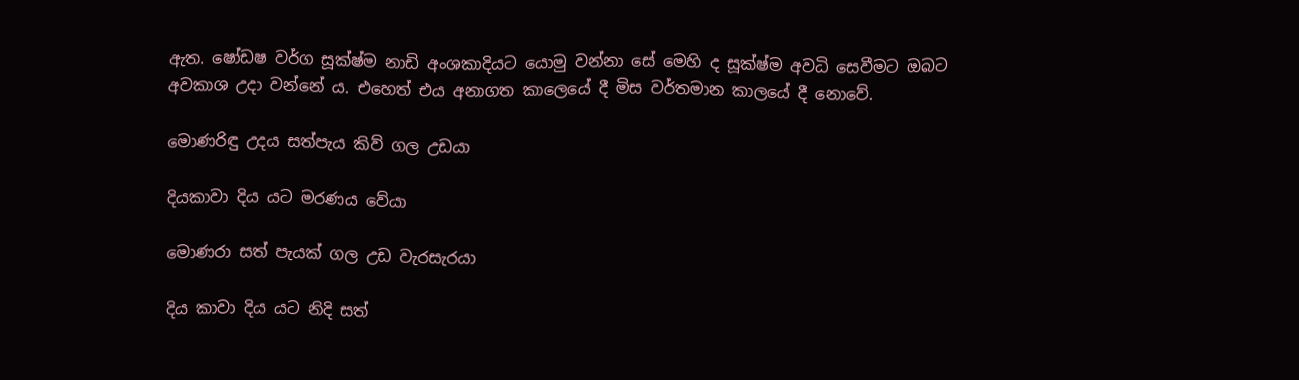ඇත. ෂෝඩෂ වර්ග සූක්ෂ්ම නාඩි අංශකාදියට යොමු වන්නා සේ මෙහි ද සූක්ෂ්ම අවධි සෙවීමට ඔබට අවකාශ උදා වන්නේ ය. එහෙත් එය අනාගත කාලෙයේ දී මිස වර්තමාන කාලයේ දී නොවේ.

මොණරිඳු උදය සත්පැය කිව් ගල උඩයා

දියකාවා දිය යට මරණය වේයා

මොණරා සත් පැයක් ගල උඩ වැරසැරයා

දිය කාවා දිය යට නිදි සත්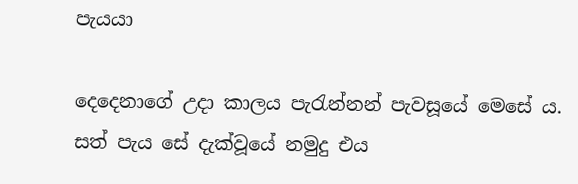පැයයා

දෙදෙනාගේ උදා කාලය පැරැන්නන් පැවසූයේ මෙසේ ය. සත් පැය සේ දැක්වූයේ නමුදු එය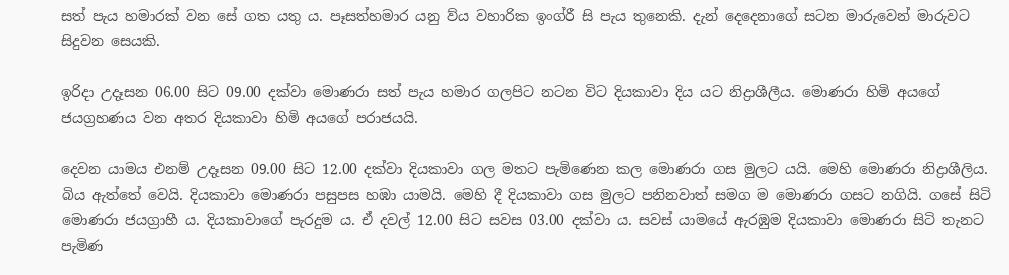සත් පැය හමාරක් වන සේ ගත යතු ය. පෑසත්හමාර යනු ව්ය වහාරික ඉංග්රී සි පැය තුනෙකි. දැන් දෙදෙනාගේ සටන මාරුවෙන් මාරුවට සිදුවන සෙයකි.

ඉරිදා උදෑසන 06.00 සිට 09.00 දක්වා මොණරා සත් පැය හමාර ගලපිට නටන විට දියකාවා දිය යට නිද්‍රාශීලීය. මොණරා හිමි අයගේ ජයග්‍රහණය වන අතර දියකාවා හිමි අයගේ පරාජයයි.

දෙවන යාමය එනම් උදෑසන 09.00 සිට 12.00 දක්වා දියකාවා ගල මතට පැමිණෙන කල මොණරා ගස මුලට යයි. මෙහි මොණරා නිද්‍රාශීලිය. බිය ඇත්තේ වෙයි. දියකාවා මොණරා පසුපස හඹා යාමයි. මෙහි දී දියකාවා ගස මුලට පනිනවාත් සමග ම මොණරා ගසට නගියි. ගසේ සිටි මොණරා ජයග්‍රාහී ය. දියකාවාගේ පැරදුම ය. ඒ දවල් 12.00 සිට සවස 03.00 දක්වා ය. සවස් යාමයේ ඇරඹුම දියකාවා මොණරා සිටි තැනට පැමිණ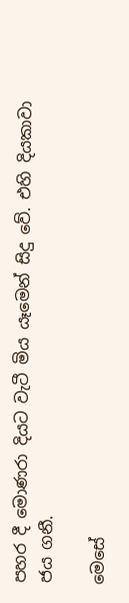පහර දී මොණරා දියට වැටී මිය යෑමෙන් සිදු වේ. එහි දියකාවා ජය ගනී.

මෙසේ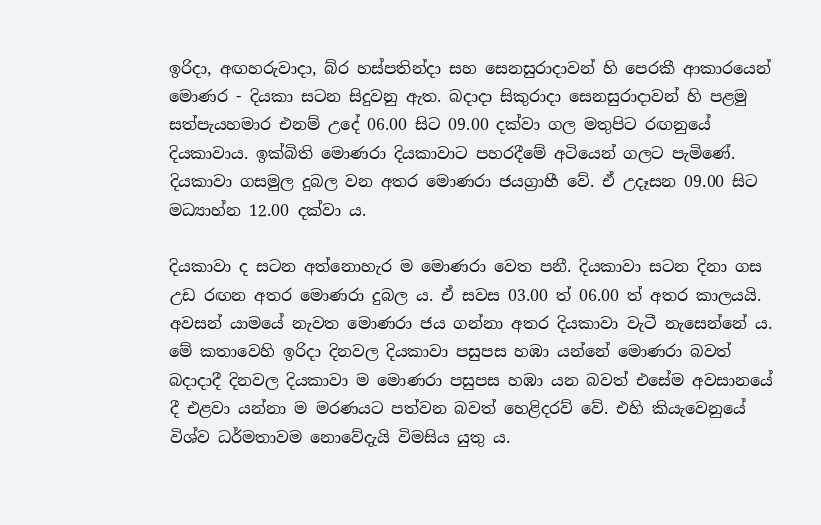ඉරිදා, අඟහරුවාදා, බ්ර හස්පතින්දා සහ සෙනසුරාදාවන් හි පෙරකී ආකාරයෙන් මොණර - දියකා සටන සිදුවනු ඇත. බදාදා සිකුරාදා සෙනසුරාදාවන් හි පළමු සත්පැයහමාර එනම් උදේ 06.00 සිට 09.00 දක්වා ගල මතුපිට රඟනුයේ දියකාවාය. ඉක්බිති මොණරා දියකාවාට පහරදීමේ අටියෙන් ගලට පැමිණේ. දියකාවා ගසමුල දුබල වන අතර මොණරා ජයග්‍රාහී වේ. ඒ උදෑසන 09.00 සිට මධ්‍යාහ්න 12.00 දක්වා ය.

දියකාවා ද සටන අත්නොහැර ම මොණරා වෙත පනී. දියකාවා සටන දිනා ගස උඩ රඟන අතර මොණරා දුබල ය. ඒ සවස 03.00 ත් 06.00 ත් අතර කාලයයි. අවසන් යාමයේ නැවත මොණරා ජය ගන්නා අතර දියකාවා වැටී නැසෙන්නේ ය. මේ කතාවෙහි ඉරිදා දිනවල දියකාවා පසුපස හඹා යන්නේ මොණරා බවත් බදාදාදී දිනවල දියකාවා ම මොණරා පසුපස හඹා යන බවත් එසේම අවසානයේ දී එළවා යන්නා ම මරණයට පත්වන බවත් හෙළිදරව් වේ. එහි කියැවෙනුයේ විශ්ව ධර්මතාවම නොවේදැයි විමසිය යුතු ය.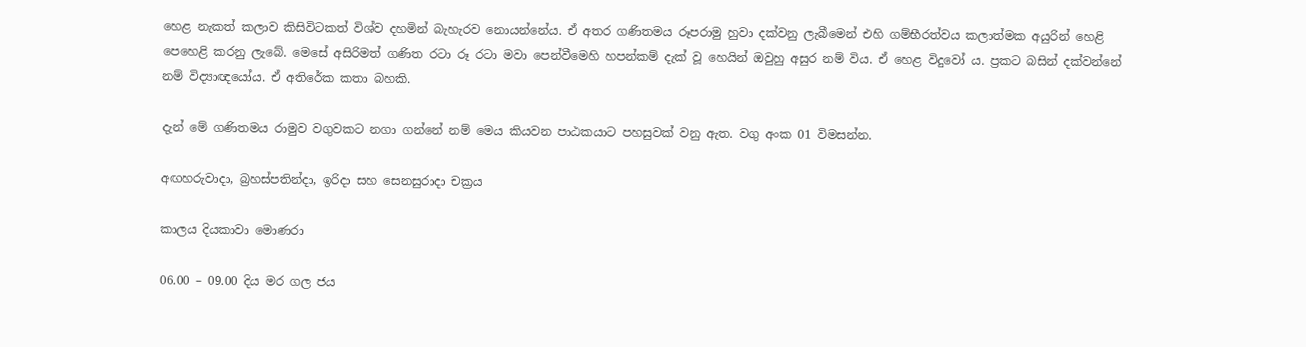හෙළ නැකත් කලාව කිසිවිටකත් විශ්ව දහමින් බැහැරව නොයන්නේය. ඒ අතර ගණිතමය රූපරාමු හුවා දක්වනු ලැබීමෙන් එහි ගම්භීරත්වය කලාත්මක අයුරින් හෙළි පෙහෙළි කරනු ලැබේ. මෙසේ අසිරිමත් ගණිත රටා රූ රටා මවා පෙන්වීමෙහි හපන්කම් දැක් වූ හෙයින් ඔවුහු අසුර නම් විය. ඒ හෙළ විදුවෝ ය. ප්‍රකට බසින් දක්වන්නේ නම් විද්‍යාඥයෝය. ඒ අතිරේක කතා බහකි.

දැන් මේ ගණිතමය රාමුව වගුවකට නගා ගන්නේ නම් මෙය කියවන පාඨකයාට පහසුවක් වනු ඇත. වගු අංක 01 විමසන්න.

අඟහරුවාදා, බ්‍රහස්පතින්දා, ඉරිදා සහ සෙනසුරාදා චක්‍රය

කාලය දියකාවා මොණරා

06.00 – 09.00 දිය මර ගල ජය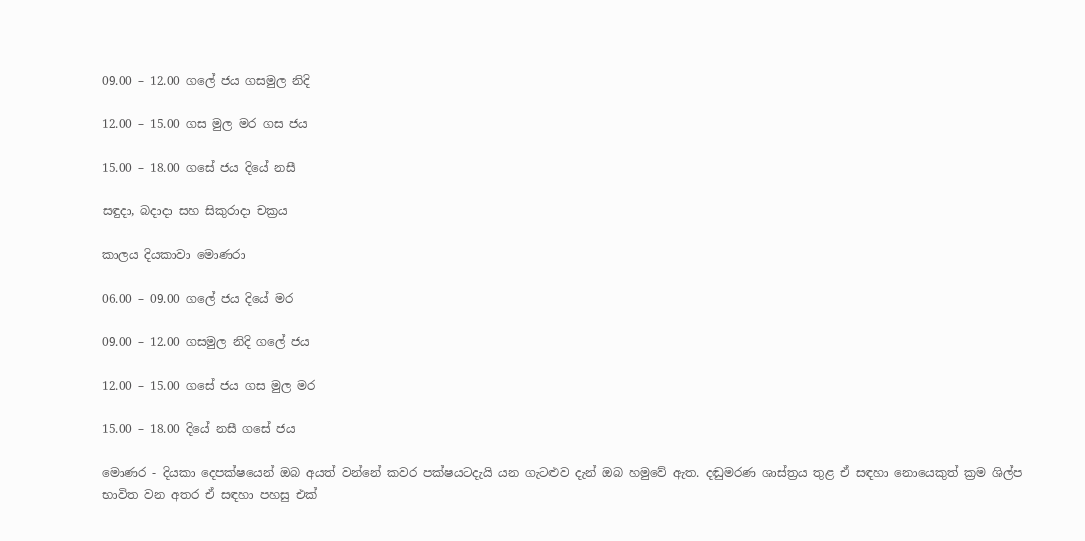09.00 – 12.00 ගලේ ජය ගසමුල නිදි

12.00 – 15.00 ගස මුල මර ගස ජය

15.00 – 18.00 ගසේ ජය දියේ නසී

සඳුදා, බදාදා සහ සිකුරාදා චක්‍රය

කාලය දියකාවා මොණරා

06.00 – 09.00 ගලේ ජය දියේ මර

09.00 – 12.00 ගසමුල නිදි ගලේ ජය

12.00 – 15.00 ගසේ ජය ගස මුල මර

15.00 – 18.00 දියේ නසී ගසේ ජය

මොණර - දියකා දෙපක්ෂයෙන් ඔබ අයත් වන්නේ කවර පක්ෂයටදැයි යන ගැටළුව දැන් ඔබ හමුවේ ඇත. දඬුමරණ ශාස්ත්‍රය තුළ ඒ සඳහා නොයෙකුත් ක්‍රම ශිල්ප භාවිත වන අතර ඒ සඳහා පහසු එක්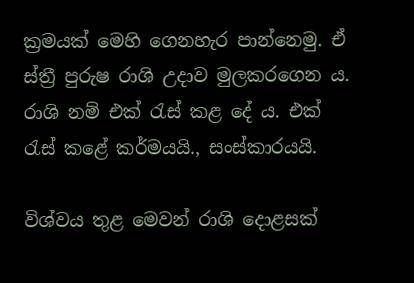ක්‍රමයක් මෙහි ගෙනහැර පාන්නෙමු. ඒ ස්ත්‍රී පුරුෂ රාශි උදාව මුලකරගෙන ය. රාශි නම් එක් රැස් කළ දේ ය. එක් රැස් කළේ කර්මයයි., සංස්කාරයයි.

විශ්වය තුළ මෙවන් රාශි දොළසක්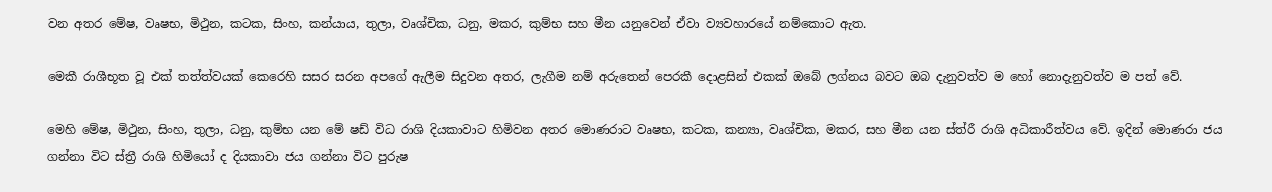වන අතර මේෂ, වෘෂභ, මිථුන, කටක, සිංහ, කන්යාය, තුලා, වෘශ්චික, ධනු, මකර, කුම්භ සහ මීන යනුවෙන් ඒවා ව්‍යවහාරයේ නම්කොට ඇත.

මෙකී රාශීභූත වූ එක් තත්ත්වයක් කෙරෙහි සසර සරන අපගේ ඇලීම සිදුවන අතර, ලැගීම නම් අරුතෙන් පෙරකී දොළසින් එකක් ඔබේ ලග්නය බවට ඔබ දැනුවත්ව ම හෝ නොදැනුවත්ව ම පත් වේ.

මෙහි මේෂ, මිථුන, සිංහ, තුලා, ධනු, කුම්භ යන මේ ෂඩ් විධ රාශි දියකාවාට හිමිවන අතර මොණරාට වෘෂභ, කටක, කන්‍යා, වෘශ්චික, මකර, සහ මීන යන ස්ත්රී රාශි අධිකාරීත්වය වේ. ඉදින් මොණරා ජය ගන්නා විට ස්ත්‍රී රාශි හිමියෝ ද දියකාවා ජය ගන්නා විට පුරුෂ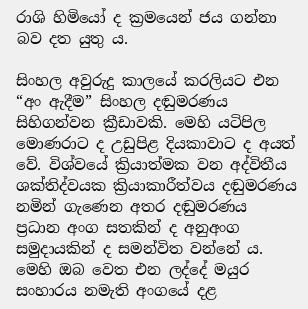රාශි හිමියෝ ද ක්‍රමයෙන් ජය ගන්නා බව දත යුතු ය.

සිංහල අවුරුදු කාලයේ කරලියට එන “අං ඇදීම” සිංහල දඬුමරණය සිහිගන්වන ක්‍රීඩාවකි. මෙහි යටිපිල මොණරාට ද උඩුපිළ දියකාවාට ද අයත් වේ. විශ්වයේ ක්‍රියාත්මක වන අද්විතීය ශක්තිද්වයක ක්‍රියාකාරීත්වය දඬුමරණය නමින් ගැණෙන අතර දඬුමරණය ප්‍රධාන අංග සතකින් ද අනුඅංග සමුදායකින් ද සමන්විත වන්නේ ය. මෙහි ඔබ වෙත එන ලද්දේ මයුර සංහාරය නමැති අංගයේ දළ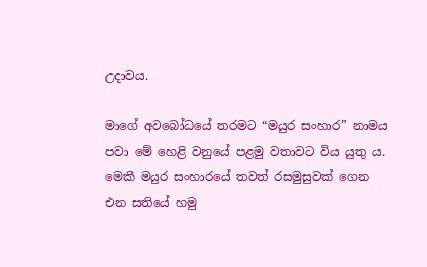උදාවය.

මාගේ අවබෝධයේ තරමට “මයුර සංහාර” නාමය පවා මේ හෙළි වනුයේ පළමු වතාවට විය යුතු ය. මෙකී මයුර සංහාරයේ තවත් රසමුසුවක් ගෙන එන සතියේ හමු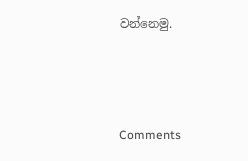වන්නෙමු.



Comments